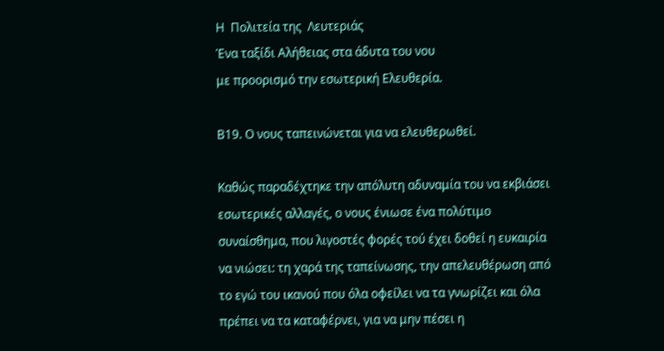Η  Πολιτεία της  Λευτεριάς
Ένα ταξίδι Αλήθειας στα άδυτα του νου
με προορισμό την εσωτερική Ελευθερία.

Β19. Ο νους ταπεινώνεται για να ελευθερωθεί.

Καθώς παραδέχτηκε την απόλυτη αδυναμία του να εκβιάσει εσωτερικές αλλαγές, ο νους ένιωσε ένα πολύτιμο συναίσθημα, που λιγοστές φορές τού έχει δοθεί η ευκαιρία να νιώσει: τη χαρά της ταπείνωσης, την απελευθέρωση από το εγώ του ικανού που όλα οφείλει να τα γνωρίζει και όλα πρέπει να τα καταφέρνει, για να μην πέσει η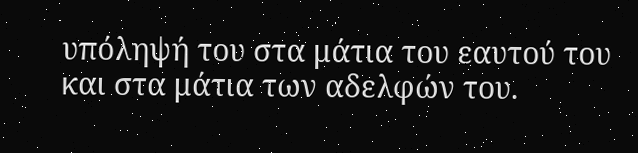υπόληψή του στα μάτια του εαυτού του και στα μάτια των αδελφών του.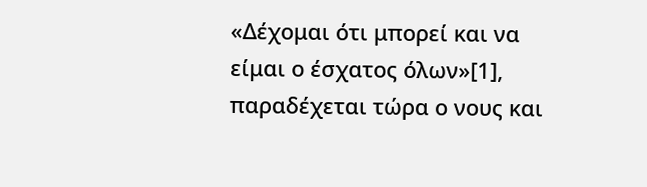«Δέχομαι ότι μπορεί και να είμαι ο έσχατος όλων»[1], παραδέχεται τώρα ο νους και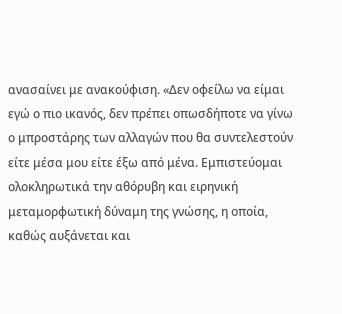ανασαίνει με ανακούφιση. «Δεν οφείλω να είμαι εγώ ο πιο ικανός, δεν πρέπει οπωσδήποτε να γίνω ο μπροστάρης των αλλαγών που θα συντελεστούν είτε μέσα μου είτε έξω από μένα. Εμπιστεύομαι ολοκληρωτικά την αθόρυβη και ειρηνική μεταμορφωτική δύναμη της γνώσης, η οποία, καθώς αυξάνεται και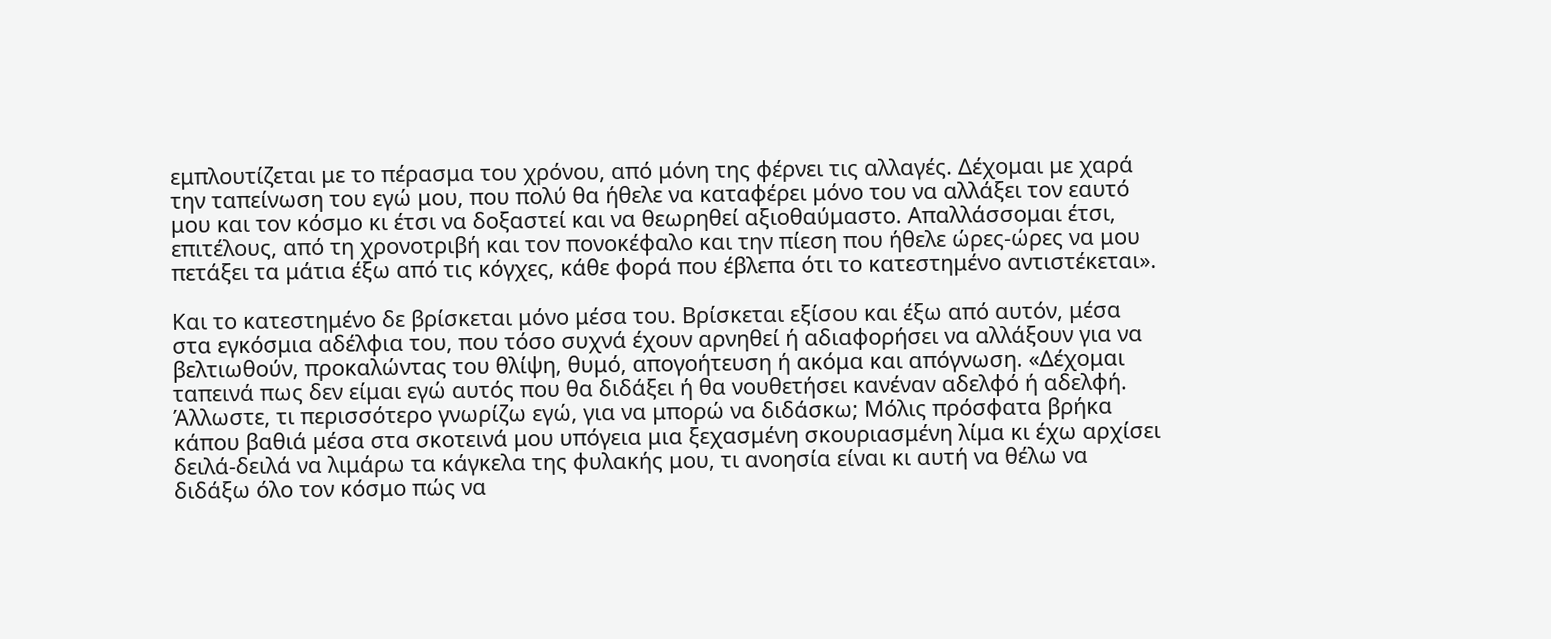εμπλουτίζεται με το πέρασμα του χρόνου, από μόνη της φέρνει τις αλλαγές. Δέχομαι με χαρά την ταπείνωση του εγώ μου, που πολύ θα ήθελε να καταφέρει μόνο του να αλλάξει τον εαυτό μου και τον κόσμο κι έτσι να δοξαστεί και να θεωρηθεί αξιοθαύμαστο. Απαλλάσσομαι έτσι, επιτέλους, από τη χρονοτριβή και τον πονοκέφαλο και την πίεση που ήθελε ώρες-ώρες να μου πετάξει τα μάτια έξω από τις κόγχες, κάθε φορά που έβλεπα ότι το κατεστημένο αντιστέκεται».

Και το κατεστημένο δε βρίσκεται μόνο μέσα του. Βρίσκεται εξίσου και έξω από αυτόν, μέσα στα εγκόσμια αδέλφια του, που τόσο συχνά έχουν αρνηθεί ή αδιαφορήσει να αλλάξουν για να βελτιωθούν, προκαλώντας του θλίψη, θυμό, απογοήτευση ή ακόμα και απόγνωση. «Δέχομαι ταπεινά πως δεν είμαι εγώ αυτός που θα διδάξει ή θα νουθετήσει κανέναν αδελφό ή αδελφή. Άλλωστε, τι περισσότερο γνωρίζω εγώ, για να μπορώ να διδάσκω; Μόλις πρόσφατα βρήκα κάπου βαθιά μέσα στα σκοτεινά μου υπόγεια μια ξεχασμένη σκουριασμένη λίμα κι έχω αρχίσει δειλά-δειλά να λιμάρω τα κάγκελα της φυλακής μου, τι ανοησία είναι κι αυτή να θέλω να διδάξω όλο τον κόσμο πώς να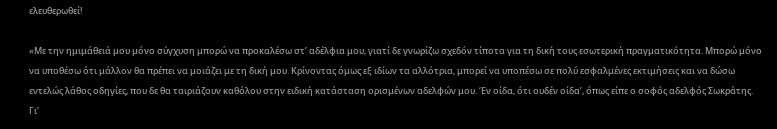ελευθερωθεί!

«Με την ημιμάθειά μου μόνο σύγχυση μπορώ να προκαλέσω στ’ αδέλφια μου, γιατί δε γνωρίζω σχεδόν τίποτα για τη δική τους εσωτερική πραγματικότητα. Μπορώ μόνο να υποθέσω ότι μάλλον θα πρέπει να μοιάζει με τη δική μου. Κρίνοντας όμως εξ ιδίων τα αλλότρια, μπορεί να υποπέσω σε πολύ εσφαλμένες εκτιμήσεις και να δώσω εντελώς λάθος οδηγίες, που δε θα ταιριάζουν καθόλου στην ειδική κατάσταση ορισμένων αδελφών μου. ‘Εν οίδα, ότι ουδέν οίδα’, όπως είπε ο σοφός αδελφός Σωκράτης. Γι’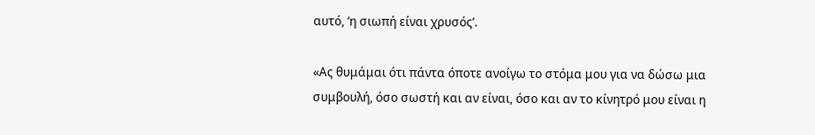αυτό, ‘η σιωπή είναι χρυσός’.

«Ας θυμάμαι ότι πάντα όποτε ανοίγω το στόμα μου για να δώσω μια συμβουλή, όσο σωστή και αν είναι, όσο και αν το κίνητρό μου είναι η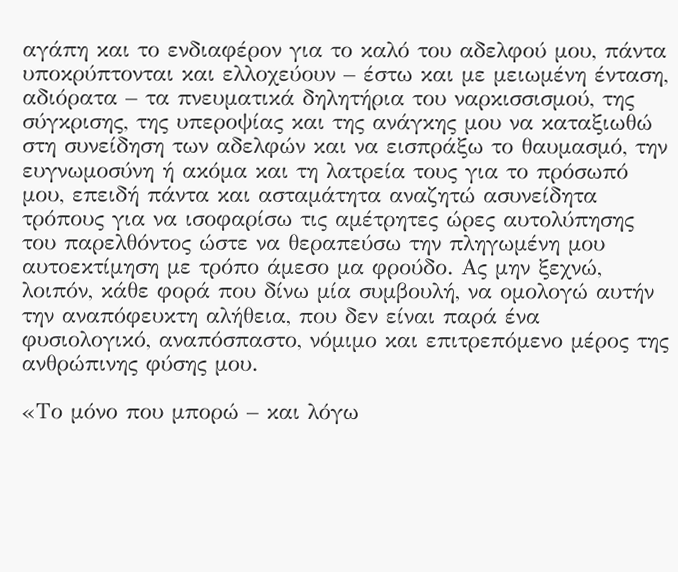αγάπη και το ενδιαφέρον για το καλό του αδελφού μου, πάντα υποκρύπτονται και ελλοχεύουν – έστω και με μειωμένη ένταση, αδιόρατα – τα πνευματικά δηλητήρια του ναρκισσισμού, της σύγκρισης, της υπεροψίας και της ανάγκης μου να καταξιωθώ στη συνείδηση των αδελφών και να εισπράξω το θαυμασμό, την ευγνωμοσύνη ή ακόμα και τη λατρεία τους για το πρόσωπό μου, επειδή πάντα και ασταμάτητα αναζητώ ασυνείδητα τρόπους για να ισοφαρίσω τις αμέτρητες ώρες αυτολύπησης του παρελθόντος ώστε να θεραπεύσω την πληγωμένη μου αυτοεκτίμηση με τρόπο άμεσο μα φρούδο. Ας μην ξεχνώ, λοιπόν, κάθε φορά που δίνω μία συμβουλή, να ομολογώ αυτήν την αναπόφευκτη αλήθεια, που δεν είναι παρά ένα φυσιολογικό, αναπόσπαστο, νόμιμο και επιτρεπόμενο μέρος της ανθρώπινης φύσης μου.

«Το μόνο που μπορώ – και λόγω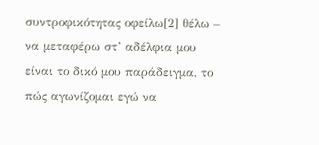συντροφικότητας οφείλω[2] θέλω – να μεταφέρω στ’ αδέλφια μου είναι το δικό μου παράδειγμα, το πώς αγωνίζομαι εγώ να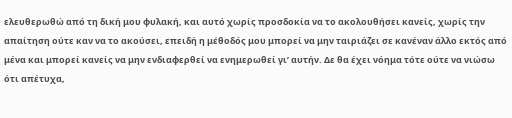ελευθερωθώ από τη δική μου φυλακή, και αυτό χωρίς προσδοκία να το ακολουθήσει κανείς, χωρίς την απαίτηση ούτε καν να το ακούσει, επειδή η μέθοδός μου μπορεί να μην ταιριάζει σε κανέναν άλλο εκτός από μένα και μπορεί κανείς να μην ενδιαφερθεί να ενημερωθεί γι’ αυτήν. Δε θα έχει νόημα τότε ούτε να νιώσω ότι απέτυχα,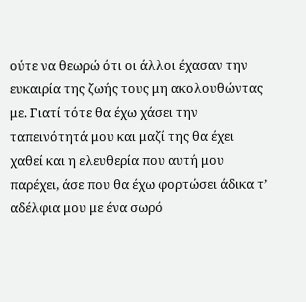ούτε να θεωρώ ότι οι άλλοι έχασαν την ευκαιρία της ζωής τους μη ακολουθώντας με. Γιατί τότε θα έχω χάσει την ταπεινότητά μου και μαζί της θα έχει χαθεί και η ελευθερία που αυτή μου παρέχει, άσε που θα έχω φορτώσει άδικα τ’ αδέλφια μου με ένα σωρό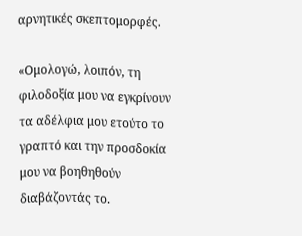αρνητικές σκεπτομορφές.

«Ομολογώ, λοιπόν, τη φιλοδοξία μου να εγκρίνουν τα αδέλφια μου ετούτο το γραπτό και την προσδοκία μου να βοηθηθούν διαβάζοντάς το.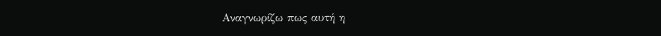Αναγνωρίζω πως αυτή η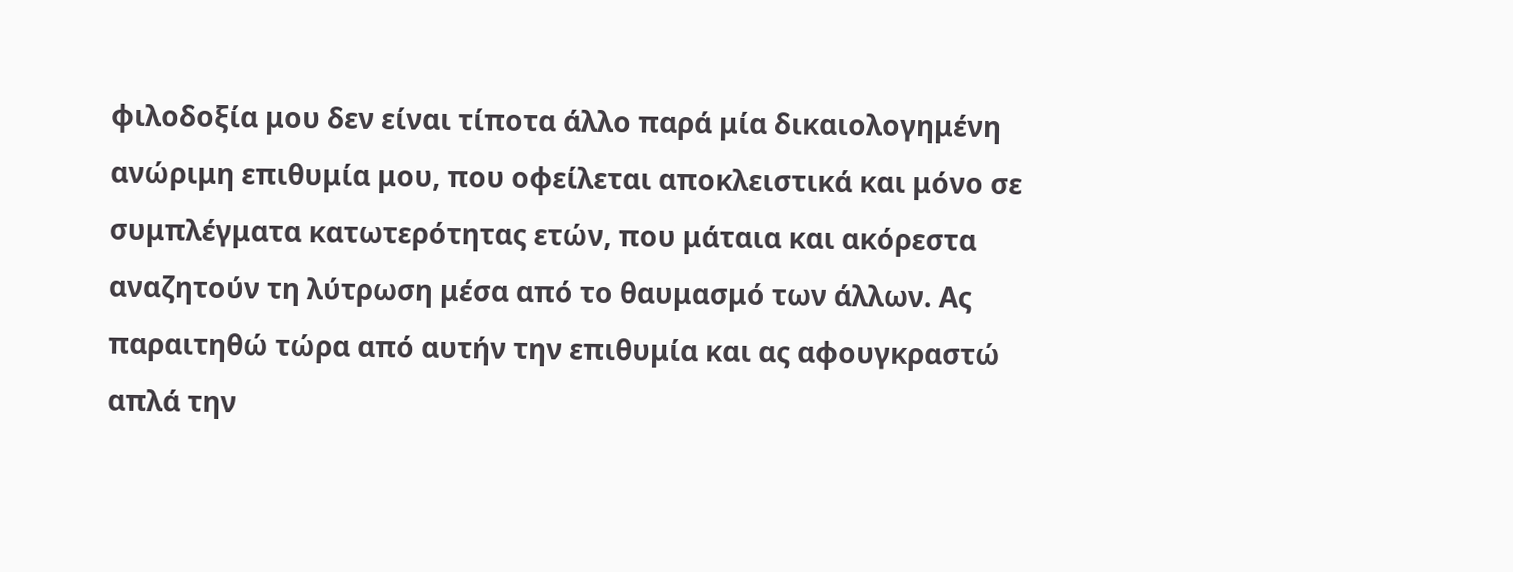φιλοδοξία μου δεν είναι τίποτα άλλο παρά μία δικαιολογημένη ανώριμη επιθυμία μου, που οφείλεται αποκλειστικά και μόνο σε συμπλέγματα κατωτερότητας ετών, που μάταια και ακόρεστα αναζητούν τη λύτρωση μέσα από το θαυμασμό των άλλων. Ας παραιτηθώ τώρα από αυτήν την επιθυμία και ας αφουγκραστώ απλά την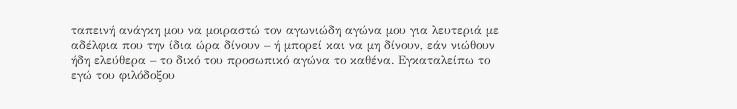ταπεινή ανάγκη μου να μοιραστώ τον αγωνιώδη αγώνα μου για λευτεριά με αδέλφια που την ίδια ώρα δίνουν – ή μπορεί και να μη δίνουν, εάν νιώθουν ήδη ελεύθερα – το δικό του προσωπικό αγώνα το καθένα. Εγκαταλείπω το εγώ του φιλόδοξου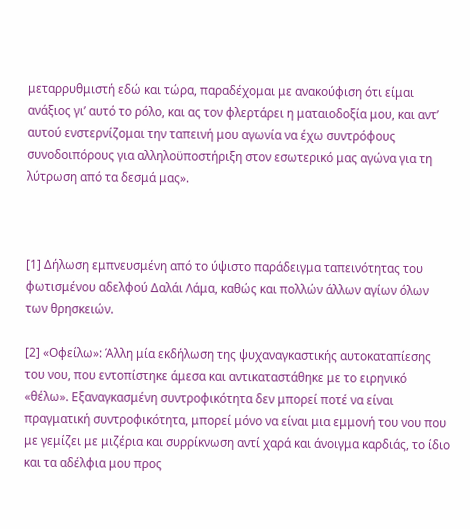μεταρρυθμιστή εδώ και τώρα, παραδέχομαι με ανακούφιση ότι είμαι ανάξιος γι’ αυτό το ρόλο, και ας τον φλερτάρει η ματαιοδοξία μου, και αντ’ αυτού ενστερνίζομαι την ταπεινή μου αγωνία να έχω συντρόφους συνοδοιπόρους για αλληλοϋποστήριξη στον εσωτερικό μας αγώνα για τη λύτρωση από τα δεσμά μας».



[1] Δήλωση εμπνευσμένη από το ύψιστο παράδειγμα ταπεινότητας του φωτισμένου αδελφού Δαλάι Λάμα, καθώς και πολλών άλλων αγίων όλων των θρησκειών.

[2] «Οφείλω»: Άλλη μία εκδήλωση της ψυχαναγκαστικής αυτοκαταπίεσης του νου, που εντοπίστηκε άμεσα και αντικαταστάθηκε με το ειρηνικό «θέλω». Εξαναγκασμένη συντροφικότητα δεν μπορεί ποτέ να είναι πραγματική συντροφικότητα, μπορεί μόνο να είναι μια εμμονή του νου που με γεμίζει με μιζέρια και συρρίκνωση αντί χαρά και άνοιγμα καρδιάς, το ίδιο και τα αδέλφια μου προς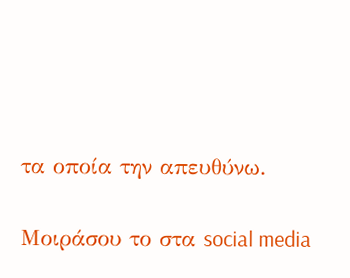τα οποία την απευθύνω.

Μοιράσου το στα social media